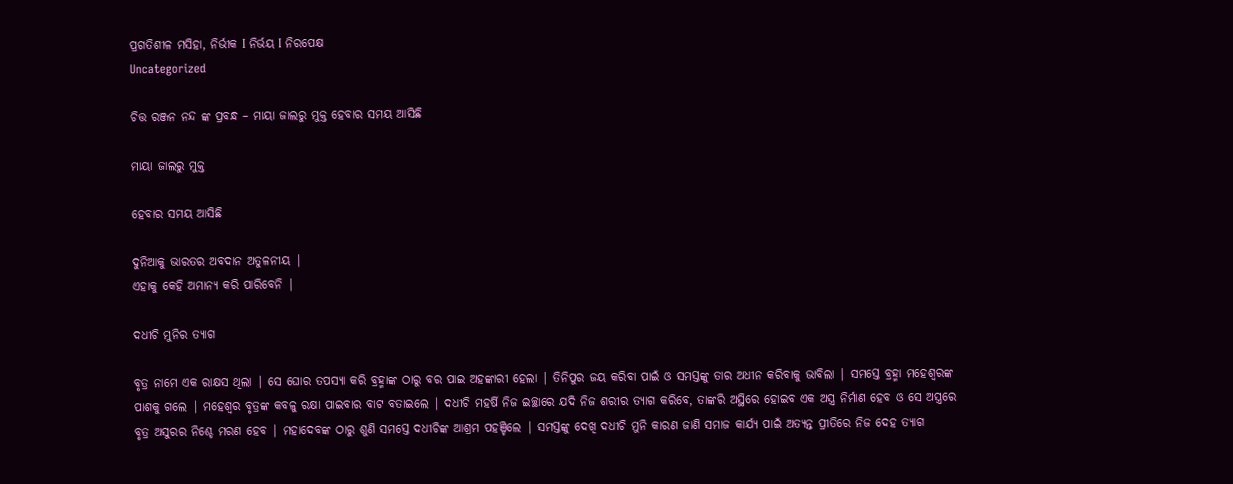ପ୍ରଗତିଶୀଳ ମସିହା, ନିର୍ଭୀକ I ନିର୍ଭୟ I ନିରପେକ୍ଷ
Uncategorized

ଚିତ୍ତ ରଞ୍ଜନ ନନ୍ଦ ଙ୍କ ପ୍ରବନ୍ଧ – ମାୟା ଜାଲରୁ ମୁକ୍ତ ହେବାର ସମୟ ଆସିଛି

ମାୟା ଜାଲରୁ ମୁକ୍ତ

ହେବାର ସମୟ ଆସିଛି

ଦୁନିଆକୁ ଭାରତର ଅବଦାନ ଅତୁଳନୀୟ |
ଏହାକୁ କେହି ଅମାନ୍ୟ କରି ପାରିବେନି |

ଦଧୀଚି ମୁନିର ତ୍ୟାଗ

ବୃତ୍ର ନାମେ ଏକ ରାକ୍ଷସ ଥିଲା | ସେ ଘୋର ତପସ୍ୟା କରି ବ୍ରହ୍ମାଙ୍କ ଠାରୁ ବର ପାଇ ଅହଙ୍କାରୀ ହେଲା | ତିନିପୁର ଜୟ କରିବା ପାଇଁ ଓ ସମସ୍ତଙ୍କୁ ତାର ଅଧୀନ କରିବାକୁ ଭାବିଲା | ସମସ୍ତେ ବ୍ରହ୍ମା ମହେଶ୍ୱରଙ୍କ ପାଶକୁ ଗଲେ | ମହେଶ୍ୱର ବୃତ୍ରଙ୍କ କବଳୁ ରକ୍ଷା ପାଇବାର ବାଟ ବତାଇଲେ | ଦଧୀଚି ମହର୍ଷି ନିଜ ଇଚ୍ଛାରେ ଯଦି ନିଜ ଶରୀର ତ୍ୟାଗ କରିବେ, ତାଙ୍କରି ଅସ୍ଥିରେ ହୋଇବ ଏକ ଅସ୍ତ୍ର ନିର୍ମାଣ ହେବ ଓ ସେ ଅସ୍ତ୍ରରେ ବୃତ୍ର ଅସୁରର ନିଶ୍ଚେ ମରଣ ହେବ | ମହାଦେବଙ୍କ ଠାରୁ ଶୁଣି ସମସ୍ତେ ଦଧୀଚିଙ୍କ ଆଶ୍ରମ ପହଞ୍ଚିଲେ | ସମସ୍ତଙ୍କୁ ଦେଖି ଦଧୀଚି ମୁନି କାରଣ ଜାଣି ସମାଜ କାର୍ଯ୍ୟ ପାଇଁ ଅତ୍ୟନ୍ତ ପ୍ରୀତିରେ ନିଜ ଦେହ ତ୍ୟାଗ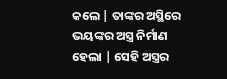କଲେ | ତାଙ୍କର ଅସ୍ଥିରେ ଭୟଙ୍କର ଅସ୍ତ୍ର ନିର୍ମାଣ ହେଲା | ସେହି ଅସ୍ତ୍ରର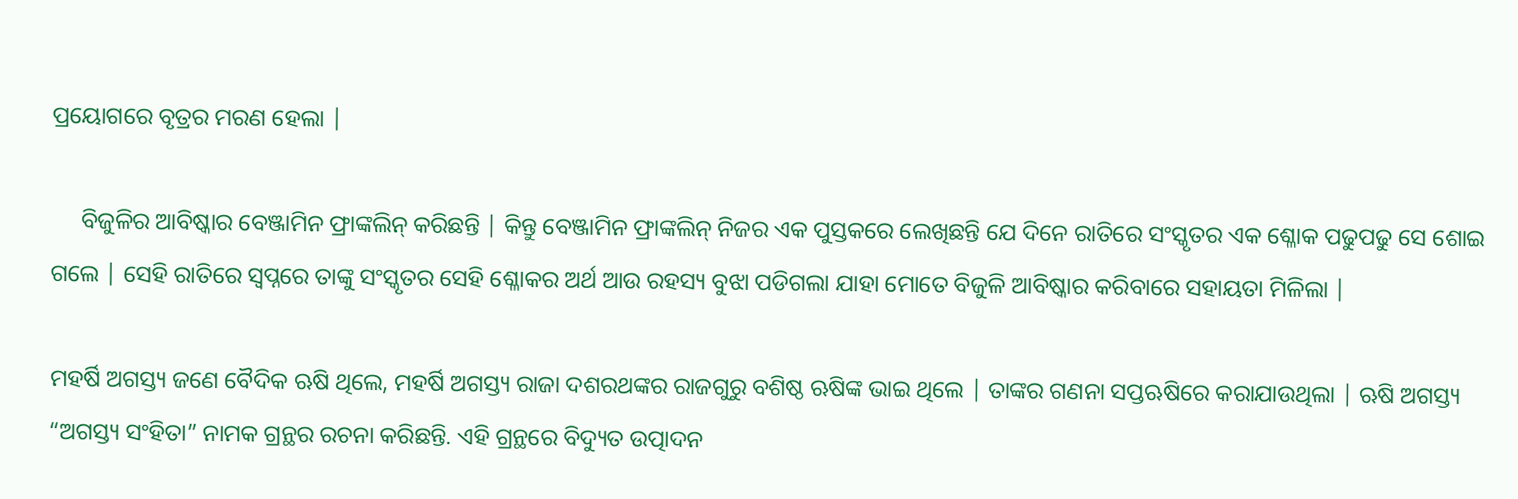ପ୍ରୟୋଗରେ ବୃତ୍ରର ମରଣ ହେଲା |

     ବିଜୁଳିର ଆବିଷ୍କାର ବେଞ୍ଜାମିନ ଫ୍ରାଙ୍କଲିନ୍ କରିଛନ୍ତି | କିନ୍ତୁ ବେଞ୍ଜାମିନ ଫ୍ରାଙ୍କଲିନ୍ ନିଜର ଏକ ପୁସ୍ତକରେ ଲେଖିଛନ୍ତି ଯେ ଦିନେ ରାତିରେ ସଂସ୍କୃତର ଏକ ଶ୍ଳୋକ ପଢୁପଢୁ ସେ ଶୋଇ ଗଲେ | ସେହି ରାତିରେ ସ୍ବପ୍ନରେ ତାଙ୍କୁ ସଂସ୍କୃତର ସେହି ଶ୍ଳୋକର ଅର୍ଥ ଆଉ ରହସ୍ୟ ବୁଝା ପଡିଗଲା ଯାହା ମୋତେ ବିଜୁଳି ଆବିଷ୍କାର କରିବାରେ ସହାୟତା ମିଳିଲା |

ମହର୍ଷି ଅଗସ୍ତ୍ୟ ଜଣେ ବୈଦିକ ଋଷି ଥିଲେ, ମହର୍ଷି ଅଗସ୍ତ୍ୟ ରାଜା ଦଶରଥଙ୍କର ରାଜଗୁରୁ ବଶିଷ୍ଠ ଋଷିଙ୍କ ଭାଇ ଥିଲେ | ତାଙ୍କର ଗଣନା ସପ୍ତଋଷିରେ କରାଯାଉଥିଲା | ଋଷି ଅଗସ୍ତ୍ୟ “ଅଗସ୍ତ୍ୟ ସଂହିତା” ନାମକ ଗ୍ରନ୍ଥର ରଚନା କରିଛନ୍ତି. ଏହି ଗ୍ରନ୍ଥରେ ବିଦ୍ୟୁତ ଉତ୍ପାଦନ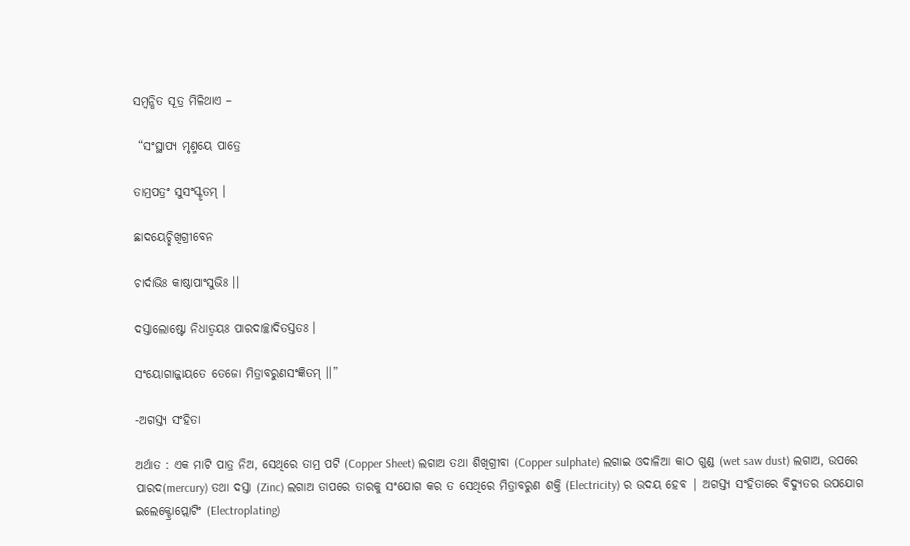ସମ୍ବନ୍ଧିତ ସୂତ୍ର ମିଳିଥାଏ –

 “ସଂସ୍ଥାପ୍ୟ ମୃଣ୍ମୟେ ପାତ୍ରେ

ତାମ୍ରପତ୍ରଂ ସୁସଂସ୍କୃତମ୍ ।

ଛାଦୟେଚ୍ଛିଖିଗ୍ରୀବେନ

ଚାର୍ଦାଭିଃ କାଷ୍ଠାପାଂସୁଭିଃ ।।

ଦସ୍ତାଲୋଷ୍ଟୋ ନିଧାତ୍ବୟଃ ପାରଦାଚ୍ଛାଦିତସ୍ତତଃ ।

ସଂୟୋଗାଜ୍ଜାୟତେ ତେଜୋ ମିତ୍ରାବରୁଣସଂଜ୍ଞିତମ୍ ।।”

-ଅଗସ୍ତ୍ୟ ସଂହିତା

ଅର୍ଥାତ : ଏକ ମାଟି ପାତ୍ର ନିଅ, ସେଥିରେ ତାମ୍ର ପଟି (Copper Sheet) ଲଗାଅ ତଥା ଶିଖିଗ୍ରୀବା (Copper sulphate) ଲଗାଇ ଓଦାଳିଆ କାଠ ଗୁଣ୍ଡ (wet saw dust) ଲଗାଅ, ଉପରେ ପାରଦ(mercury) ତଥା ଦସ୍ତା (Zinc) ଲଗାଅ ତାପରେ ତାରକୁ ସଂଯୋଗ କର ତ ସେଥିରେ ମିତ୍ରାବରୁଣ ଶକ୍ତି (Electricity) ର ଉଦୟ ହେବ | ଅଗସ୍ତ୍ୟ ସଂହିତାରେ ବିଦ୍ୟୁତର ଉପଯୋଗ ଇଲେକ୍ଟ୍ରୋପ୍ଲୋଟିଂ (Electroplating)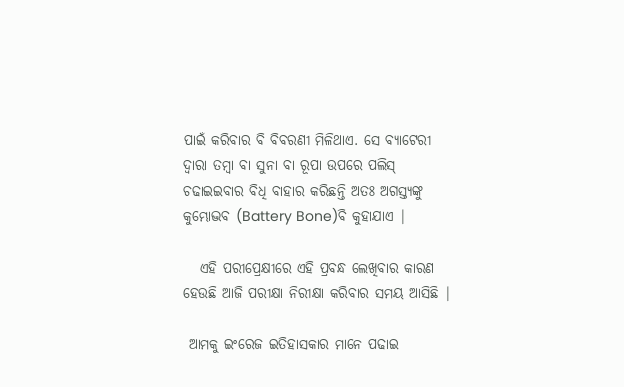ପାଇଁ କରିବାର ବି ବିବରଣୀ ମିଳିଥାଏ. ସେ ବ୍ୟାଟେରୀ ଦ୍ବାରା ତମ୍ବା ବା ସୁନା ବା ରୂପା ଉପରେ ପଲିସ୍ ଚଢାଇଇବାର ବିଧି ବାହାର କରିଛନ୍ତି ଅତଃ ଅଗସ୍ତ୍ୟଙ୍କୁ କୁମ୍ଭୋଦ୍ଭବ (Battery Bone)ବି କୁହାଯାଏ |

   ଏହି ପରୀପ୍ରେକ୍ଷୀରେ ଏହି ପ୍ରବନ୍ଧ ଲେଖିବାର କାରଣ ହେଉଛି ଆଜି ପରୀକ୍ଷା ନିରୀକ୍ଷା କରିବାର ସମୟ ଆସିଛି |

 ଆମକୁ ଇଂରେଜ ଇତିହାସକାର ମାନେ ପଢାଇ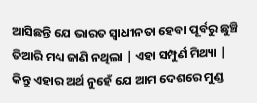ଆସିଛନ୍ତି ଯେ ଭାରତ ସ୍ବାଧୀନତା ହେବା ପୂର୍ବରୁ ଛୁଞ୍ଚି ତିଆରି ମଧ୍ୟ ଜାଣି ନଥିଲା | ଏହା ସମ୍ପୁର୍ଣ ମିଥ୍ୟା | କିନ୍ତୁ ଏହାର ଅର୍ଥ ନୁହେଁ ଯେ ଆମ ଦେଶରେ ମୁଣ୍ଡ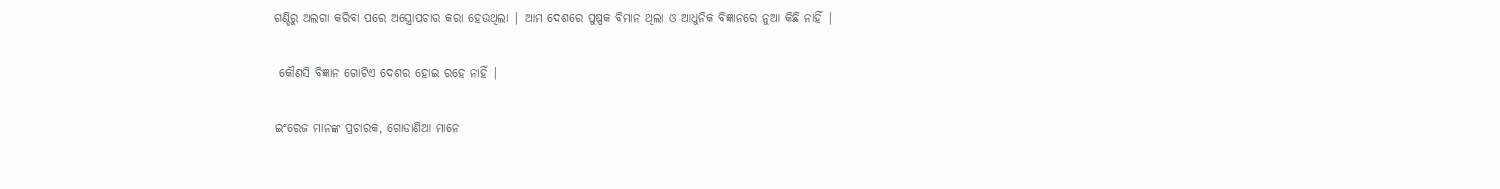ଗଣ୍ଡିରୁ ଅଲଗା କରିବା ପରେ ଅସ୍ତ୍ରୋପଚାର କରା ହେଉଥିଲା | ଆମ ଦେଶରେ ପୁଷ୍ପକ ବିମାନ ଥିଲା ଓ ଆଧୁନିକ ବିଜ୍ଞାନରେ ନୁଆ କିଛି ନାହିଁ |

 କୌଣସି ବିଜ୍ଞାନ ଗୋଟିଏ ଦେଶର ହୋଇ ରହେ ନାହିଁ |

ଇଂରେଜ ମାନଙ୍କ ପ୍ରଚାରକ, ଗୋଡାଣିଆ ମାନେ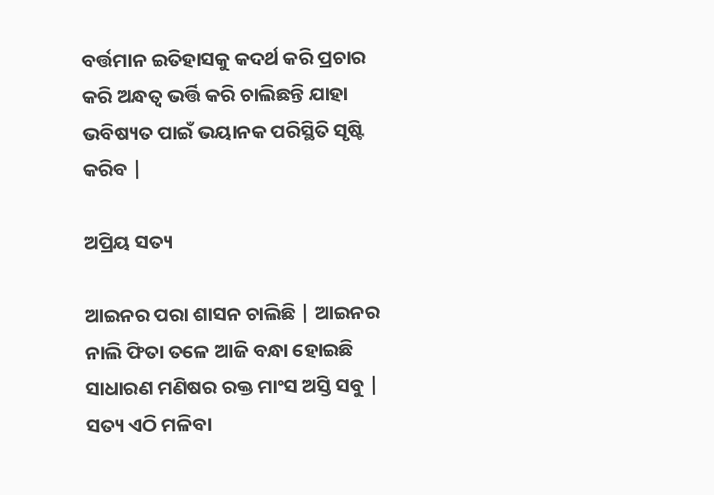ବର୍ତ୍ତମାନ ଇତିହାସକୁ କଦର୍ଥ କରି ପ୍ରଚାର କରି ଅନ୍ଧତ୍ୱ ଭର୍ତ୍ତି କରି ଚାଲିଛନ୍ତି ଯାହା ଭବିଷ୍ୟତ ପାଇଁ ଭୟାନକ ପରିସ୍ଥିତି ସୃଷ୍ଟି କରିବ |

ଅପ୍ରିୟ ସତ୍ୟ

ଆଇନର ପରା ଶାସନ ଚାଲିଛି | ଆଇନର ନାଲି ଫିତା ତଳେ ଆଜି ବନ୍ଧା ହୋଇଛି ସାଧାରଣ ମଣିଷର ରକ୍ତ ମାଂସ ଅସ୍ତି ସବୁ | ସତ୍ୟ ଏଠି ମଳିବା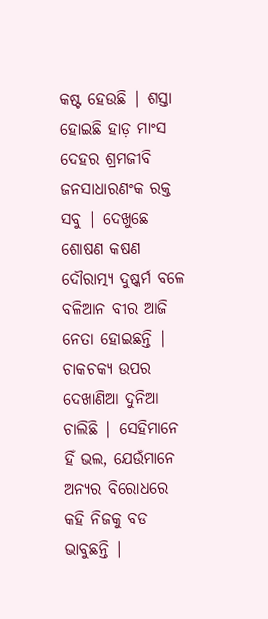କଷ୍ଟ ହେଉଛି | ଶସ୍ତା ହୋଇଛି ହାଡ଼ ମାଂସ ଦେହର ଶ୍ରମଜୀବି ଜନସାଧାରଣଂକ ରକ୍ତ ସବୁ | ଦେଖୁଛେ ଶୋଷଣ କଷଣ ଦୌରାତ୍ମ୍ଯ ଦୁଷ୍କର୍ମ ବଳେ ବଳିଆନ ବୀର ଆଜି ନେତା ହୋଇଛନ୍ତି | ଚାକଚକ୍ୟ ଉପର ଦେଖାଣିଆ ଦୁନିଆ ଚାଲିଛି | ସେହିମାନେ ହିଁ ଭଲ, ଯେଉଁମାନେ ଅନ୍ୟର ବିରୋଧରେ କହି ନିଜକୁ ବଡ ଭାବୁଛନ୍ତି |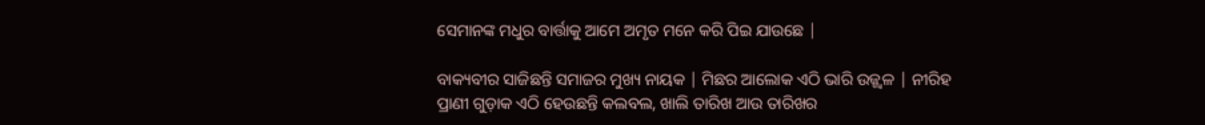ସେମାନଙ୍କ ମଧୁର ବାର୍ତ୍ତାକୁ ଆମେ ଅମୃତ ମନେ କରି ପିଇ ଯାଉଛେ |

ବାକ୍ୟବୀର ସାଜିଛନ୍ତି ସମାଜର ମୁଖ୍ୟ ନାୟକ | ମିଛର ଆଲୋକ ଏଠି ଭାରି ଉଜ୍ଜ୍ୱଳ | ନୀରିହ ପ୍ରାଣୀ ଗୁଡ଼ାକ ଏଠି ହେଉଛନ୍ତି କଲବଲ, ଖାଲି ତାରିଖ ଆଉ ତାରିଖର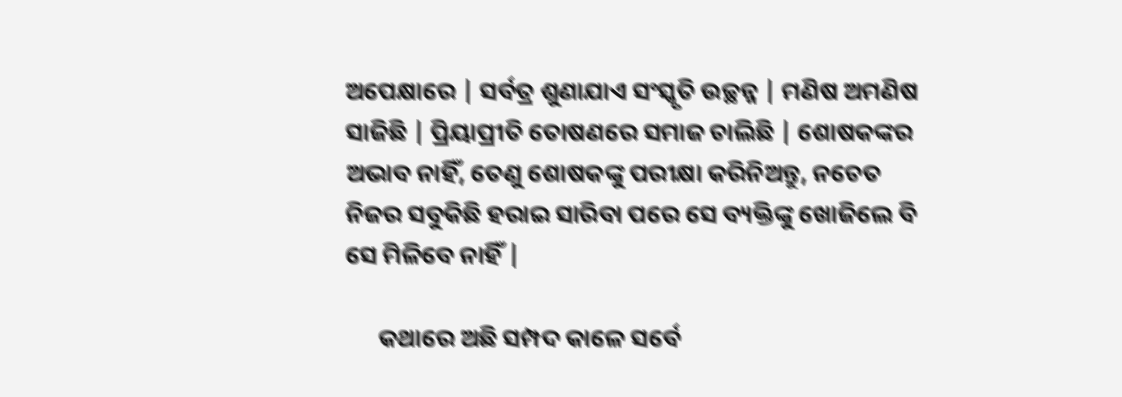ଅପେକ୍ଷାରେ | ସର୍ବତ୍ର ଶୁଣାଯାଏ ସଂସ୍କୃତି ଉଚ୍ଛନ୍ନ | ମଣିଷ ଅମଣିଷ ସାଜିଛି | ପ୍ରିୟାପ୍ରୀତି ତୋଷଣରେ ସମାଜ ଚାଲିଛି | ଶୋଷକଙ୍କର ଅଭାବ ନାହିଁ, ତେଣୁ ଶୋଷକଙ୍କୁ ପରୀକ୍ଷା କରିନିଅନ୍ତୁ, ନଚେତ ନିଜର ସବୁକିଛି ହରାଇ ସାରିବା ପରେ ସେ ବ୍ୟକ୍ତିଙ୍କୁ ଖୋଜିଲେ ବି ସେ ମିଳିବେ ନାହିଁ |

      କଥାରେ ଅଛି ସମ୍ପଦ କାଳେ ସର୍ବେ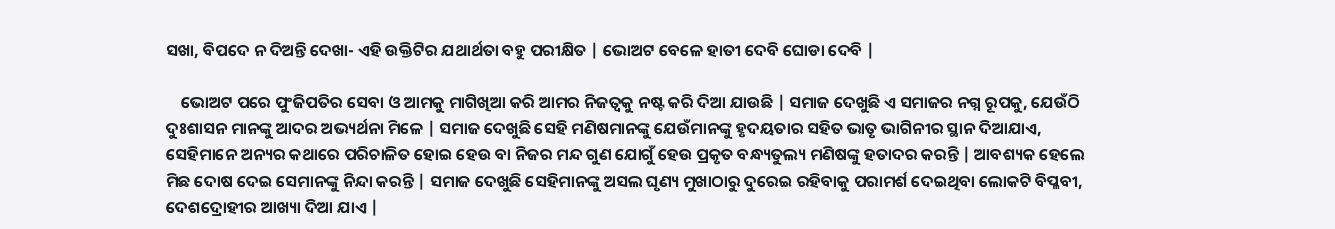ସଖା, ବିପଦେ ନ ଦିଅନ୍ତି ଦେଖା- ଏହି ଉକ୍ତିଟିର ଯଥାର୍ଥତା ବହୁ ପରୀକ୍ଷିତ | ଭୋଅଟ ବେଳେ ହାତୀ ଦେବି ଘୋଡା ଦେବି |

    ଭୋଅଟ ପରେ ପୁଂଜିପତିର ସେବା ଓ ଆମକୁ ମାଗିଖିଆ କରି ଆମର ନିଜତ୍ୱକୁ ନଷ୍ଟ କରି ଦିଆ ଯାଉଛି | ସମାଜ ଦେଖୁଛି ଏ ସମାଜର ନଗ୍ନ ରୂପକୁ, ଯେଉଁଠି ଦୁଃଶାସନ ମାନଙ୍କୁ ଆଦର ଅଭ୍ୟର୍ଥନା ମିଳେ | ସମାଜ ଦେଖୁଛି ସେହି ମଣିଷମାନଙ୍କୁ ଯେଉଁମାନଙ୍କୁ ହୃଦୟତାର ସହିତ ଭାତୃ ଭାଗିନୀର ସ୍ଥାନ ଦିଆଯାଏ, ସେହିମାନେ ଅନ୍ୟର କଥାରେ ପରିଚାଳିତ ହୋଇ ହେଉ ବା ନିଜର ମନ୍ଦ ଗୁଣ ଯୋଗୁଁ ହେଉ ପ୍ରକୃତ ବନ୍ଧ୍ୟତୁଲ୍ୟ ମଣିଷଙ୍କୁ ହତାଦର କରନ୍ତି | ଆବଶ୍ୟକ ହେଲେ ମିଛ ଦୋଷ ଦେଇ ସେମାନଙ୍କୁ ନିନ୍ଦା କରନ୍ତି | ସମାଜ ଦେଖୁଛି ସେହିମାନଙ୍କୁ ଅସଲ ଘୃଣ୍ୟ ମୁଖାଠାରୁ ଦୁରେଇ ରହିବାକୁ ପରାମର୍ଶ ଦେଇଥିବା ଲୋକଟି ବିପ୍ଳବୀ, ଦେଶଦ୍ରୋହୀର ଆଖ୍ୟା ଦିଆ ଯାଏ |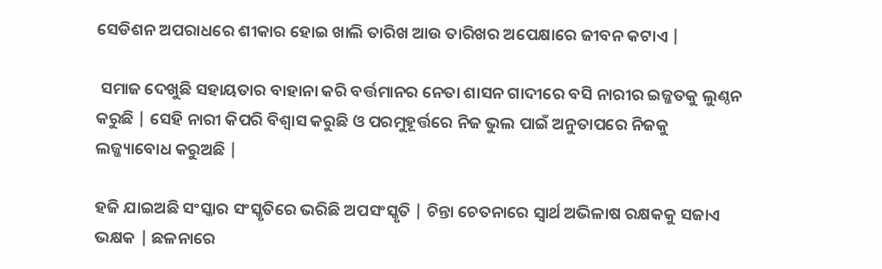ସେଡିଶନ ଅପରାଧରେ ଶୀକାର ହୋଇ ଖାଲି ତାରିଖ ଆଉ ତାରିଖର ଅପେକ୍ଷାରେ ଜୀବନ କଟାଏ |

 ସମାଜ ଦେଖୁଛି ସହାୟତାର ବାହାନା କରି ବର୍ତ୍ତମାନର ନେତା ଶାସନ ଗାଦୀରେ ବସି ନାରୀର ଇଜ୍ଜତକୁ ଲୁଣ୍ଠନ କରୁଛି | ସେହି ନାରୀ କିପରି ବିଶ୍ୱାସ କରୁଛି ଓ ପରମୁହୂର୍ତ୍ତରେ ନିଜ ଭୁଲ ପାଇଁ ଅନୁତାପରେ ନିଜକୁ ଲଜ୍ଜ୍ୟାବୋଧ କରୁଅଛି |

ହଜି ଯାଇଅଛି ସଂସ୍କାର ସଂସ୍କୃତିରେ ଭରିଛି ଅପସଂସ୍କୃତି | ଚିନ୍ତା ଚେତନାରେ ସ୍ୱାର୍ଥ ଅଭିଳାଷ ରକ୍ଷକକୁ ସଜାଏ ଭକ୍ଷକ | ଛଳନାରେ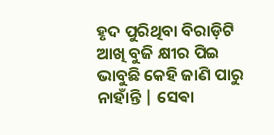ହୃଦ ପୁରିଥିବା ବିରାଡ଼ିଟି ଆଖି ବୁଜି କ୍ଷୀର ପିଇ ଭାବୁଛି କେହି ଜାଣି ପାରୁ ନାହାଁନ୍ତି | ସେଵା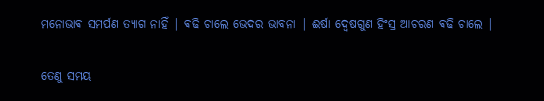ମନୋଭାଵ ସମର୍ପଣ ତ୍ୟାଗ ନାହିଁ | ଵଢି ଚାଲେ ଭେଦର ଭାବନା | ଈର୍ଷା ଦ୍ୱେଷଗୁଣ ହିଂସ୍ର ଆଚରଣ ଵଢି ଚାଲେ |

ତେଣୁ ସମୟ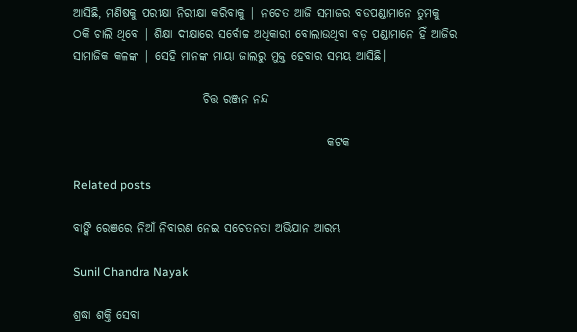ଆସିଛି, ମଣିଷକୁ ପରୀକ୍ଷା ନିରୀକ୍ଷା କରିବାକୁ | ନଚେତ ଆଜି ସମାଜର ବଡପଣ୍ଡାମାନେ ତୁମକୁ ଠକି ଚାଲି ଥିବେ | ଶିକ୍ଷା ଦୀକ୍ଷାରେ ସର୍ବୋଚ୍ଚ ଅଧିକାରୀ ବୋଲାଉଥିବା ବଡ଼ ପଣ୍ଡାମାନେ ହିଁ ଆଜିର ସାମାଜିକ କଳଙ୍କ | ସେହି ମାନଙ୍କ ମାୟା ଜାଲରୁ ମୁକ୍ତ ହେବାର ସମୟ ଆସିଛି।

                           ଚିତ୍ତ ରଞ୍ଜନ ନନ୍ଦ

                                                     କଟକ

Related posts

ବାଙ୍କି ରେଞରେ ନିଆଁ ନିବାରଣ ନେଇ ସଚେତନତା ଅଭିଯାନ ଆରମ୍ଭ

Sunil Chandra Nayak

ଶ୍ରଦ୍ଧା ଶକ୍ତି ସେବା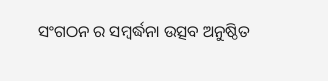ସଂଗଠନ ର ସମ୍ବର୍ଦ୍ଧନା ଉତ୍ସବ ଅନୁଷ୍ଠିତ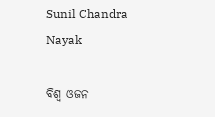Sunil Chandra Nayak

ବିଶ୍ଵ ଓଜନ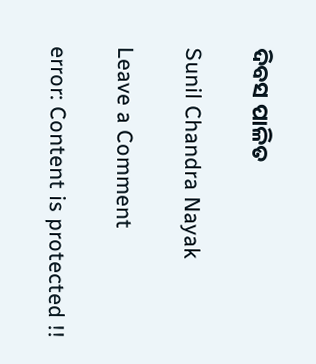ଦିବସ ପାଳିତ

Sunil Chandra Nayak

Leave a Comment

error: Content is protected !!